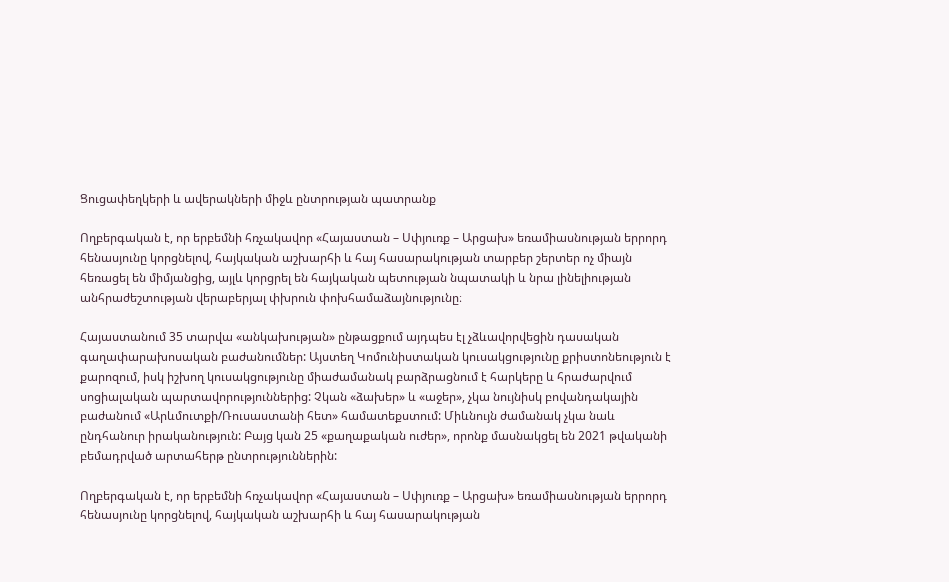Ցուցափեղկերի և ավերակների միջև ընտրության պատրանք

Ողբերգական է, որ երբեմնի հռչակավոր «Հայաստան – Սփյուռք – Արցախ» եռամիասնության երրորդ հենասյունը կորցնելով, հայկական աշխարհի և հայ հասարակության տարբեր շերտեր ոչ միայն հեռացել են միմյանցից, այլև կորցրել են հայկական պետության նպատակի և նրա լինելիության անհրաժեշտության վերաբերյալ փխրուն փոխհամաձայնությունը։

Հայաստանում 35 տարվա «անկախության» ընթացքում այդպես էլ չձևավորվեցին դասական գաղափարախոսական բաժանումներ: Այստեղ Կոմունիստական կուսակցությունը քրիստոնեություն է քարոզում, իսկ իշխող կուսակցությունը միաժամանակ բարձրացնում է հարկերը և հրաժարվում սոցիալական պարտավորություններից: Չկան «ձախեր» և «աջեր», չկա նույնիսկ բովանդակային բաժանում «Արևմուտքի/Ռուսաստանի հետ» համատեքստում: Միևնույն ժամանակ չկա նաև ընդհանուր իրականություն: Բայց կան 25 «քաղաքական ուժեր», որոնք մասնակցել են 2021 թվականի բեմադրված արտահերթ ընտրություններին:

Ողբերգական է, որ երբեմնի հռչակավոր «Հայաստան – Սփյուռք – Արցախ» եռամիասնության երրորդ հենասյունը կորցնելով, հայկական աշխարհի և հայ հասարակության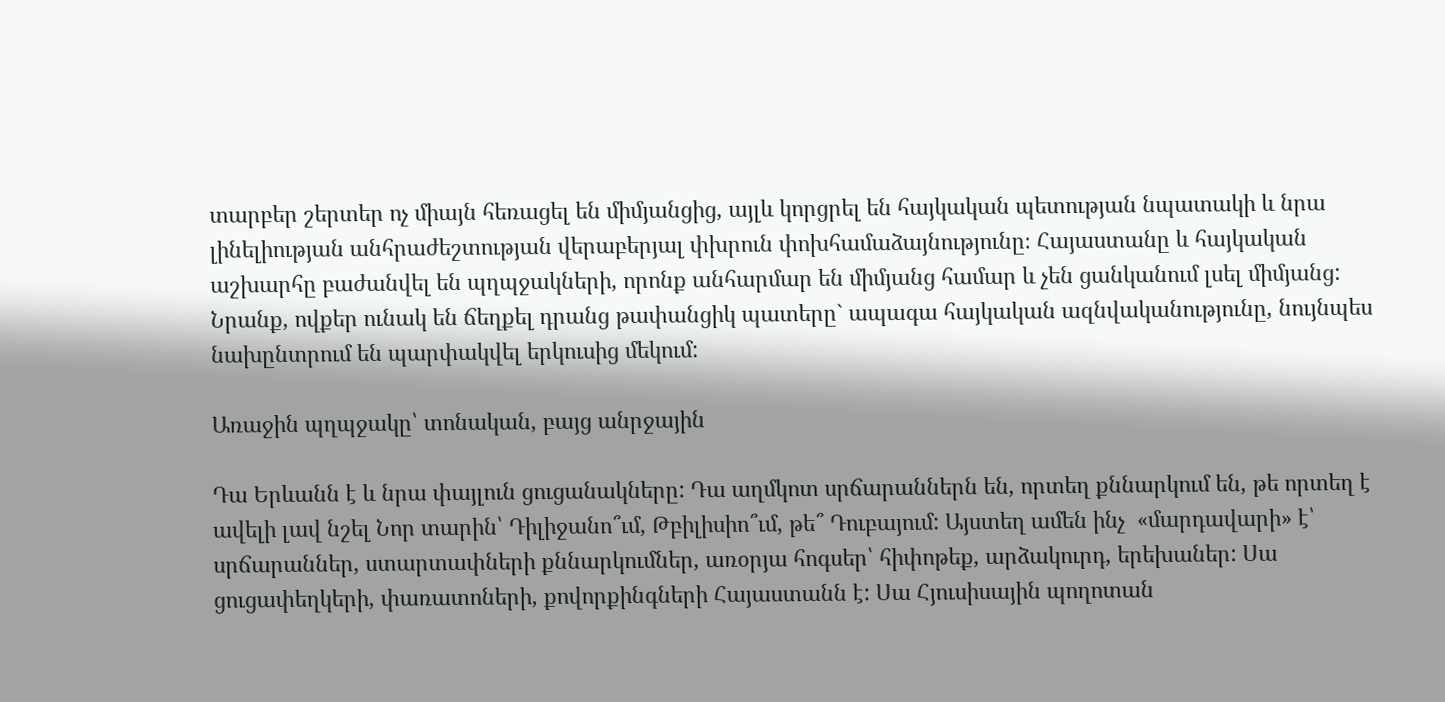տարբեր շերտեր ոչ միայն հեռացել են միմյանցից, այլև կորցրել են հայկական պետության նպատակի և նրա լինելիության անհրաժեշտության վերաբերյալ փխրուն փոխհամաձայնությունը։ Հայաստանը և հայկական աշխարհը բաժանվել են պղպջակների, որոնք անհարմար են միմյանց համար և չեն ցանկանում լսել միմյանց: Նրանք, ովքեր ունակ են ճեղքել դրանց թափանցիկ պատերը` ապագա հայկական ազնվականությունը, նույնպես նախընտրում են պարփակվել երկուսից մեկում:

Առաջին պղպջակը՝ տոնական, բայց անրջային

Դա Երևանն է և նրա փայլուն ցուցանակները: Դա աղմկոտ սրճարաններն են, որտեղ քննարկում են, թե որտեղ է ավելի լավ նշել Նոր տարին՝ Դիլիջանո՞ւմ, Թբիլիսիո՞ւմ, թե՞ Դուբայում: Այստեղ ամեն ինչ  «մարդավարի» է՝ սրճարաններ, ստարտափների քննարկումներ, առօրյա հոգսեր՝ հիփոթեք, արձակուրդ, երեխաներ: Սա ցուցափեղկերի, փառատոների, քովորքինգների Հայաստանն է: Սա Հյուսիսային պողոտան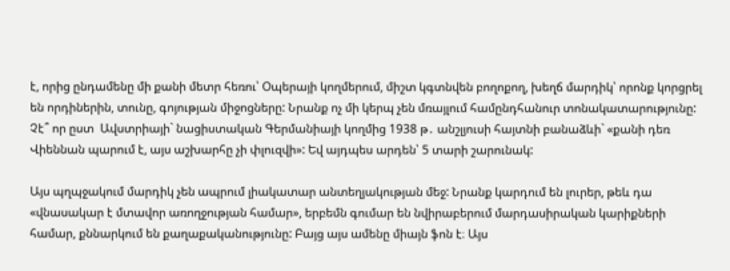է, որից ընդամենը մի քանի մետր հեռու՝ Օպերայի կողմերում, միշտ կգտնվեն բողոքող, խեղճ մարդիկ՝ որոնք կորցրել են որդիներին, տունը, գոյության միջոցները: Նրանք ոչ մի կերպ չեն մռայլում համընդհանուր տոնակատարությունը: Չէ՞ որ ըստ  Ավստրիայի` նացիստական Գերմանիայի կողմից 1938 թ․ անշլյուսի հայտնի բանաձևի` «քանի դեռ Վիեննան պարում է, այս աշխարհը չի փլուզվի»: Եվ այդպես արդեն՝ 5 տարի շարունակ:

Այս պղպջակում մարդիկ չեն ապրում լիակատար անտեղյակության մեջ: Նրանք կարդում են լուրեր, թեև դա «վնասակար է մտավոր առողջության համար», երբեմն գումար են նվիրաբերում մարդասիրական կարիքների համար, քննարկում են քաղաքականությունը: Բայց այս ամենը միայն ֆոն է։ Այս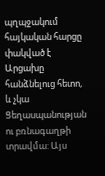պղպջակում հայկական հարցը փակված է Արցախը հանձնելուց հետո, և չկա Ցեղասպանության ու բռնագաղթի տրավմա: Այս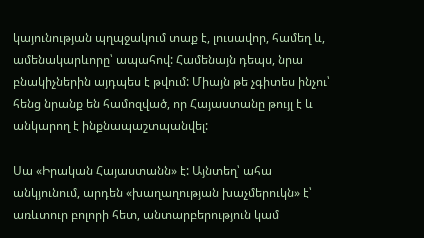կայունության պղպջակում տաք է, լուսավոր, համեղ և, ամենակարևորը՝ ապահով: Համենայն դեպս, նրա բնակիչներին այդպես է թվում: Միայն թե չգիտես ինչու՝ հենց նրանք են համոզված, որ Հայաստանը թույլ է և անկարող է ինքնապաշտպանվել:

Սա «Իրական Հայաստանն» է: Այնտեղ՝ ահա անկյունում, արդեն «խաղաղության խաչմերուկն» է՝ առևտուր բոլորի հետ, անտարբերություն կամ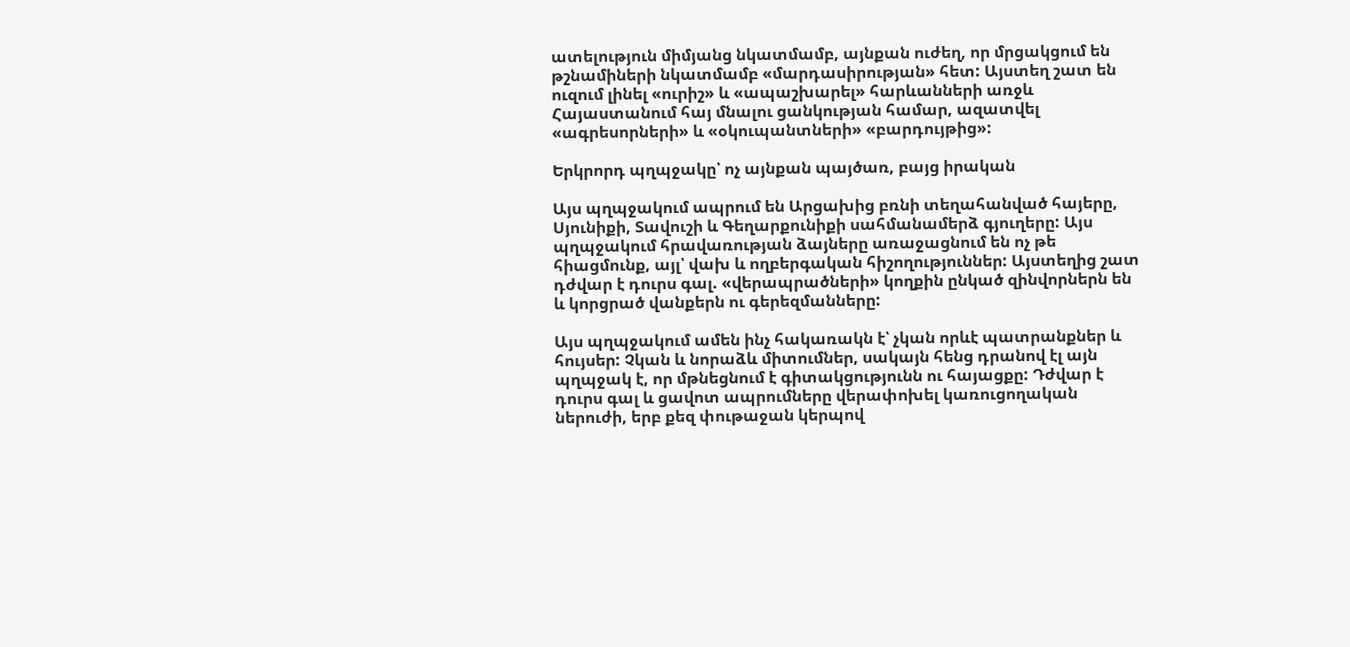ատելություն միմյանց նկատմամբ, այնքան ուժեղ, որ մրցակցում են թշնամիների նկատմամբ «մարդասիրության» հետ: Այստեղ շատ են ուզում լինել «ուրիշ» և «ապաշխարել» հարևանների առջև Հայաստանում հայ մնալու ցանկության համար, ազատվել «ագրեսորների» և «օկուպանտների» «բարդույթից»:

Երկրորդ պղպջակը՝ ոչ այնքան պայծառ, բայց իրական

Այս պղպջակում ապրում են Արցախից բռնի տեղահանված հայերը, Սյունիքի, Տավուշի և Գեղարքունիքի սահմանամերձ գյուղերը: Այս պղպջակում հրավառության ձայները առաջացնում են ոչ թե հիացմունք, այլ՝ վախ և ողբերգական հիշողություններ: Այստեղից շատ դժվար է դուրս գալ. «վերապրածների» կողքին ընկած զինվորներն են և կորցրած վանքերն ու գերեզմանները:

Այս պղպջակում ամեն ինչ հակառակն է՝ չկան որևէ պատրանքներ և հույսեր: Չկան և նորաձև միտումներ, սակայն հենց դրանով էլ այն պղպջակ է, որ մթնեցնում է գիտակցությունն ու հայացքը: Դժվար է դուրս գալ և ցավոտ ապրումները վերափոխել կառուցողական ներուժի, երբ քեզ փութաջան կերպով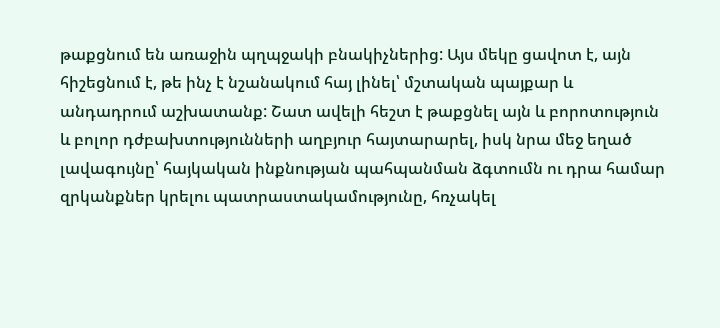թաքցնում են առաջին պղպջակի բնակիչներից: Այս մեկը ցավոտ է, այն հիշեցնում է, թե ինչ է նշանակում հայ լինել՝ մշտական պայքար և անդադրում աշխատանք: Շատ ավելի հեշտ է թաքցնել այն և բորոտություն և բոլոր դժբախտությունների աղբյուր հայտարարել, իսկ նրա մեջ եղած լավագույնը՝ հայկական ինքնության պահպանման ձգտումն ու դրա համար զրկանքներ կրելու պատրաստակամությունը, հռչակել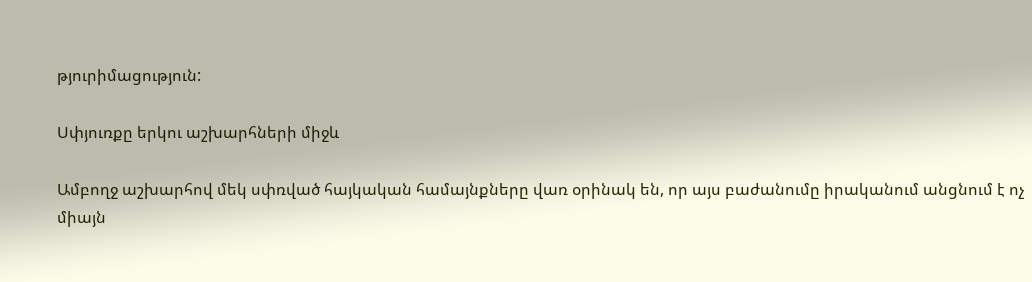թյուրիմացություն:

Սփյուռքը երկու աշխարհների միջև

Ամբողջ աշխարհով մեկ սփռված հայկական համայնքները վառ օրինակ են, որ այս բաժանումը իրականում անցնում է ոչ միայն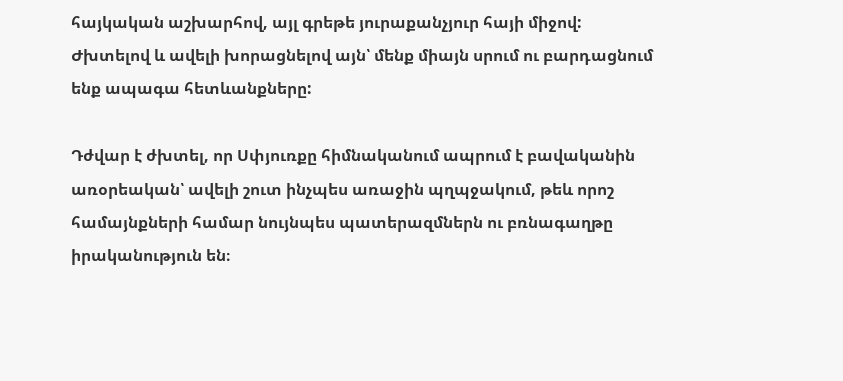հայկական աշխարհով, այլ գրեթե յուրաքանչյուր հայի միջով: Ժխտելով և ավելի խորացնելով այն՝ մենք միայն սրում ու բարդացնում ենք ապագա հետևանքները:

Դժվար է ժխտել, որ Սփյուռքը հիմնականում ապրում է բավականին առօրեական՝ ավելի շուտ ինչպես առաջին պղպջակում, թեև որոշ համայնքների համար նույնպես պատերազմներն ու բռնագաղթը իրականություն են։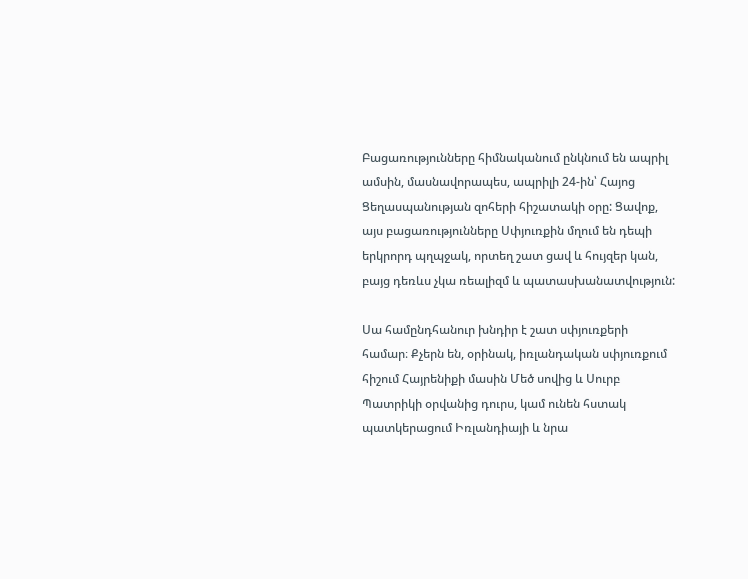Բացառությունները հիմնականում ընկնում են ապրիլ ամսին, մասնավորապես, ապրիլի 24-ին՝ Հայոց Ցեղասպանության զոհերի հիշատակի օրը: Ցավոք, այս բացառությունները Սփյուռքին մղում են դեպի երկրորդ պղպջակ, որտեղ շատ ցավ և հույզեր կան, բայց դեռևս չկա ռեալիզմ և պատասխանատվություն:

Սա համընդհանուր խնդիր է շատ սփյուռքերի համար։ Քչերն են, օրինակ, իռլանդական սփյուռքում հիշում Հայրենիքի մասին Մեծ սովից և Սուրբ Պատրիկի օրվանից դուրս, կամ ունեն հստակ պատկերացում Իռլանդիայի և նրա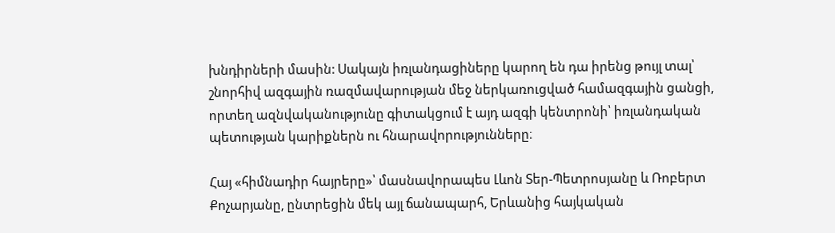խնդիրների մասին: Սակայն իռլանդացիները կարող են դա իրենց թույլ տալ՝ շնորհիվ ազգային ռազմավարության մեջ ներկառուցված համազգային ցանցի, որտեղ ազնվականությունը գիտակցում է այդ ազգի կենտրոնի՝ իռլանդական պետության կարիքներն ու հնարավորությունները։

Հայ «հիմնադիր հայրերը»՝ մասնավորապես Լևոն Տեր-Պետրոսյանը և Ռոբերտ Քոչարյանը, ընտրեցին մեկ այլ ճանապարհ, Երևանից հայկական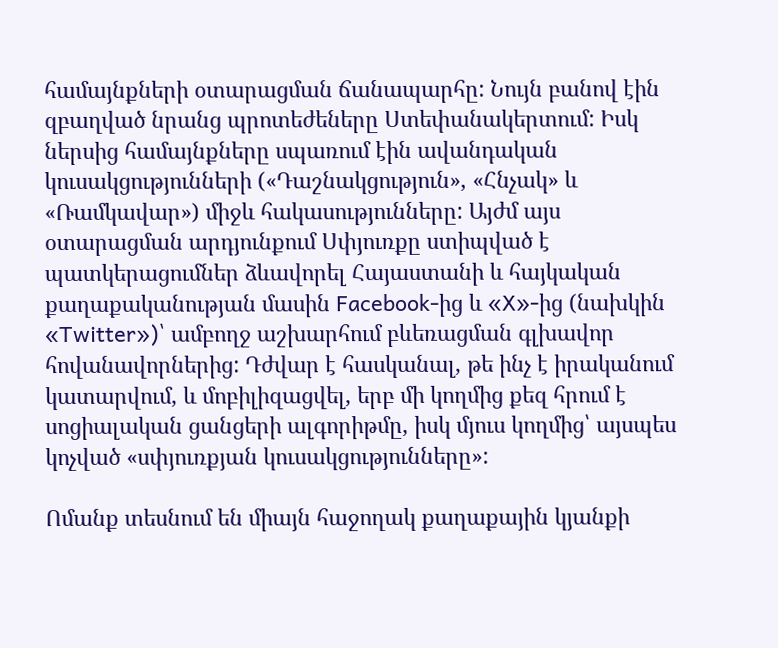համայնքների օտարացման ճանապարհը: Նույն բանով էին զբաղված նրանց պրոտեժեները Ստեփանակերտում: Իսկ ներսից համայնքները սպառում էին ավանդական կուսակցությունների («Դաշնակցություն», «Հնչակ» և «Ռամկավար») միջև հակասությունները: Այժմ այս օտարացման արդյունքում Սփյուռքը ստիպված է պատկերացումներ ձևավորել Հայաստանի և հայկական քաղաքականության մասին Facebook-ից և «X»-ից (նախկին «Twitter»)՝ ամբողջ աշխարհում բևեռացման գլխավոր հովանավորներից: Դժվար է հասկանալ, թե ինչ է իրականում կատարվում, և մոբիլիզացվել, երբ մի կողմից քեզ հրում է սոցիալական ցանցերի ալգորիթմը, իսկ մյուս կողմից՝ այսպես կոչված «սփյուռքյան կուսակցությունները»:

Ոմանք տեսնում են միայն հաջողակ քաղաքային կյանքի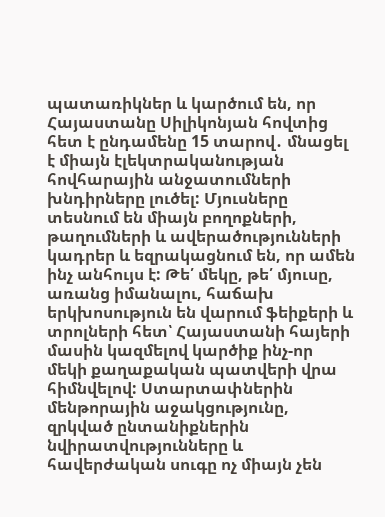պատառիկներ և կարծում են, որ Հայաստանը Սիլիկոնյան հովտից հետ է ընդամենը 15 տարով․ մնացել է միայն էլեկտրականության հովհարային անջատումների խնդիրները լուծել: Մյուսները տեսնում են միայն բողոքների, թաղումների և ավերածությունների կադրեր և եզրակացնում են, որ ամեն ինչ անհույս է: Թե՛ մեկը, թե՛ մյուսը, առանց իմանալու, հաճախ երկխոսություն են վարում ֆեիքերի և տրոլների հետ՝ Հայաստանի հայերի մասին կազմելով կարծիք ինչ-որ մեկի քաղաքական պատվերի վրա հիմնվելով: Ստարտափներին մենթորային աջակցությունը, զրկված ընտանիքներին նվիրատվությունները և հավերժական սուգը ոչ միայն չեն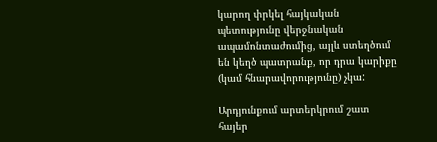կարող փրկել հայկական պետությունը վերջնական ապամոնտաժումից, այլև ստեղծում են կեղծ պատրանք, որ դրա կարիքը (կամ հնարավորությունը) չկա:

Արդյունքում արտերկրում շատ հայեր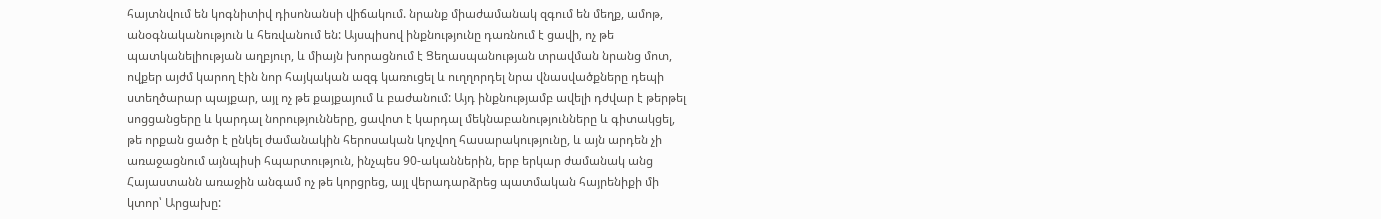հայտնվում են կոգնիտիվ դիսոնանսի վիճակում. նրանք միաժամանակ զգում են մեղք, ամոթ, անօգնականություն և հեռվանում են: Այսպիսով ինքնությունը դառնում է ցավի, ոչ թե պատկանելիության աղբյուր, և միայն խորացնում է Ցեղասպանության տրավման նրանց մոտ, ովքեր այժմ կարող էին նոր հայկական ազգ կառուցել և ուղղորդել նրա վնասվածքները դեպի ստեղծարար պայքար, այլ ոչ թե քայքայում և բաժանում: Այդ ինքնությամբ ավելի դժվար է թերթել սոցցանցերը և կարդալ նորությունները, ցավոտ է կարդալ մեկնաբանությունները և գիտակցել, թե որքան ցածր է ընկել ժամանակին հերոսական կոչվող հասարակությունը, և այն արդեն չի առաջացնում այնպիսի հպարտություն, ինչպես 90-ականներին, երբ երկար ժամանակ անց Հայաստանն առաջին անգամ ոչ թե կորցրեց, այլ վերադարձրեց պատմական հայրենիքի մի կտոր՝ Արցախը: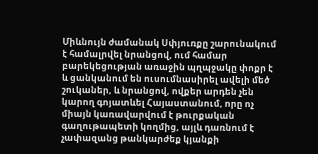Միևնույն ժամանակ Սփյուռքը շարունակում է համալրվել նրանցով, ում համար բարեկեցության առաջին պղպջակը փոքր է և ցանկանում են ուսումնասիրել ավելի մեծ շուկաներ, և նրանցով, ովքեր արդեն չեն կարող գոյատևել Հայաստանում, որը ոչ միայն կառավարվում է թուրքական գաղութապետի կողմից, այլև դառնում է չափազանց թանկարժեք կյանքի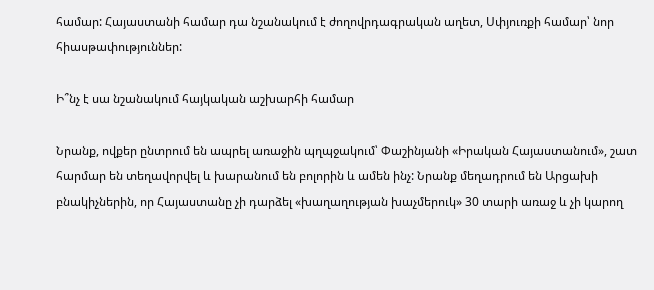համար: Հայաստանի համար դա նշանակում է ժողովրդագրական աղետ, Սփյուռքի համար՝ նոր հիասթափություններ:

Ի՞նչ է սա նշանակում հայկական աշխարհի համար

Նրանք, ովքեր ընտրում են ապրել առաջին պղպջակում՝ Փաշինյանի «Իրական Հայաստանում», շատ հարմար են տեղավորվել և խարանում են բոլորին և ամեն ինչ: Նրանք մեղադրում են Արցախի բնակիչներին, որ Հայաստանը չի դարձել «խաղաղության խաչմերուկ» 30 տարի առաջ և չի կարող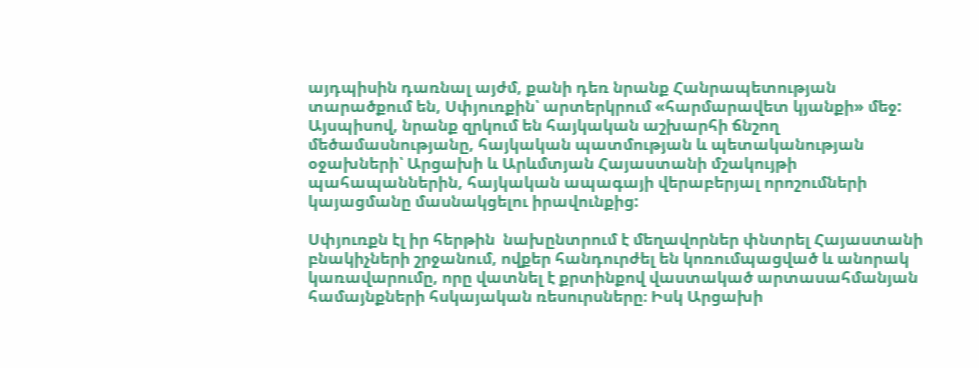այդպիսին դառնալ այժմ, քանի դեռ նրանք Հանրապետության տարածքում են, Սփյուռքին՝ արտերկրում «հարմարավետ կյանքի» մեջ: Այսպիսով, նրանք զրկում են հայկական աշխարհի ճնշող մեծամասնությանը, հայկական պատմության և պետականության օջախների՝ Արցախի և Արևմտյան Հայաստանի մշակույթի պահապաններին, հայկական ապագայի վերաբերյալ որոշումների կայացմանը մասնակցելու իրավունքից:

Սփյուռքն էլ իր հերթին  նախընտրում է մեղավորներ փնտրել Հայաստանի բնակիչների շրջանում, ովքեր հանդուրժել են կոռումպացված և անորակ կառավարումը, որը վատնել է քրտինքով վաստակած արտասահմանյան համայնքների հսկայական ռեսուրսները։ Իսկ Արցախի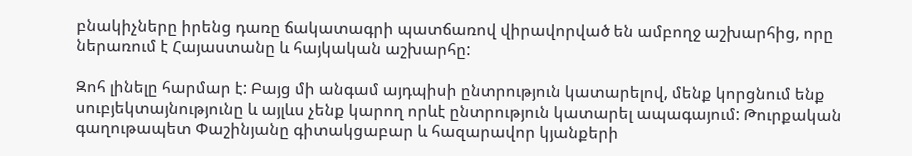բնակիչները իրենց դառը ճակատագրի պատճառով վիրավորված են ամբողջ աշխարհից, որը ներառում է Հայաստանը և հայկական աշխարհը:

Զոհ լինելը հարմար է: Բայց մի անգամ այդպիսի ընտրություն կատարելով, մենք կորցնում ենք սուբյեկտայնությունը և այլևս չենք կարող որևէ ընտրություն կատարել ապագայում: Թուրքական գաղութապետ Փաշինյանը գիտակցաբար և հազարավոր կյանքերի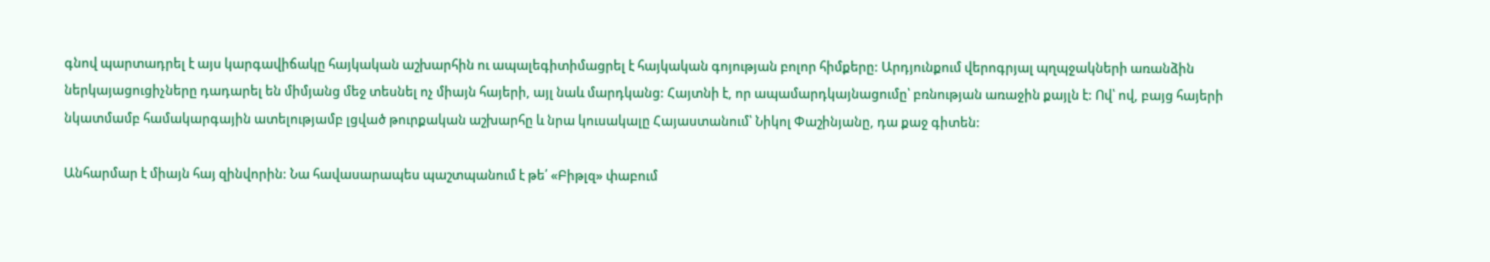գնով պարտադրել է այս կարգավիճակը հայկական աշխարհին ու ապալեգիտիմացրել է հայկական գոյության բոլոր հիմքերը: Արդյունքում վերոգրյալ պղպջակների առանձին ներկայացուցիչները դադարել են միմյանց մեջ տեսնել ոչ միայն հայերի, այլ նաև մարդկանց: Հայտնի է, որ ապամարդկայնացումը՝ բռնության առաջին քայլն է: Ով՝ ով, բայց հայերի նկատմամբ համակարգային ատելությամբ լցված թուրքական աշխարհը և նրա կուսակալը Հայաստանում՝ Նիկոլ Փաշինյանը, դա քաջ գիտեն:

Անհարմար է միայն հայ զինվորին: Նա հավասարապես պաշտպանում է թե՛ «Բիթլզ» փաբում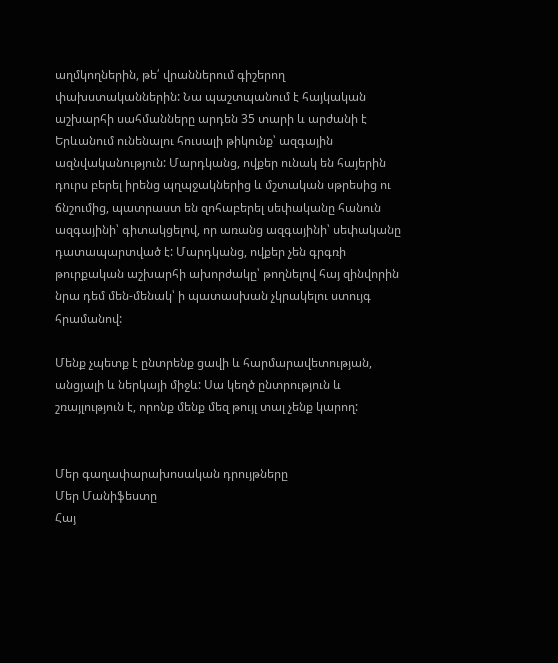աղմկողներին, թե՛ վրաններում գիշերող փախստականներին: Նա պաշտպանում է հայկական աշխարհի սահմանները արդեն 35 տարի և արժանի է Երևանում ունենալու հուսալի թիկունք՝ ազգային ազնվականություն: Մարդկանց, ովքեր ունակ են հայերին դուրս բերել իրենց պղպջակներից և մշտական սթրեսից ու ճնշումից, պատրաստ են զոհաբերել սեփականը հանուն ազգայինի՝ գիտակցելով, որ առանց ազգայինի՝ սեփականը դատապարտված է: Մարդկանց, ովքեր չեն գրգռի թուրքական աշխարհի ախորժակը՝ թողնելով հայ զինվորին նրա դեմ մեն-մենակ՝ ի պատասխան չկրակելու ստույգ հրամանով:

Մենք չպետք է ընտրենք ցավի և հարմարավետության, անցյալի և ներկայի միջև: Սա կեղծ ընտրություն և շռայլություն է, որոնք մենք մեզ թույլ տալ չենք կարող:


Մեր գաղափարախոսական դրույթները
Մեր Մանիֆեստը
Հայ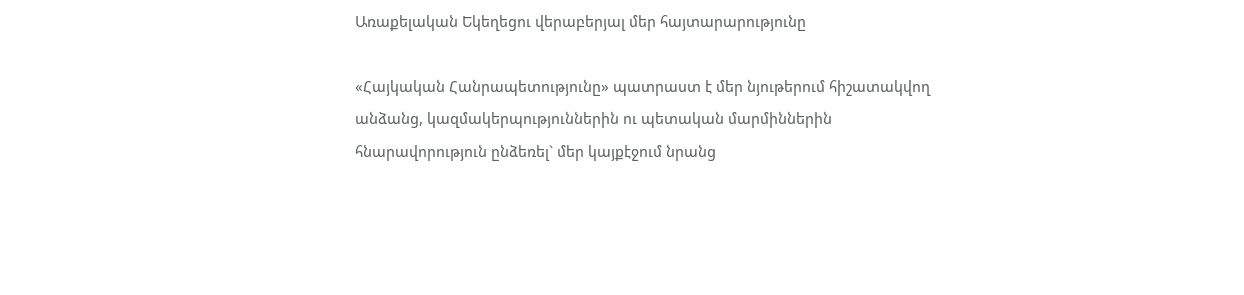Առաքելական Եկեղեցու վերաբերյալ մեր հայտարարությունը

«Հայկական Հանրապետությունը» պատրաստ է մեր նյութերում հիշատակվող անձանց, կազմակերպություններին ու պետական մարմիններին հնարավորություն ընձեռել` մեր կայքէջում նրանց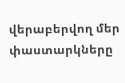վերաբերվող մեր փաստարկները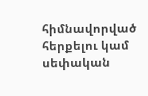հիմնավորված հերքելու կամ սեփական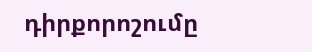դիրքորոշումը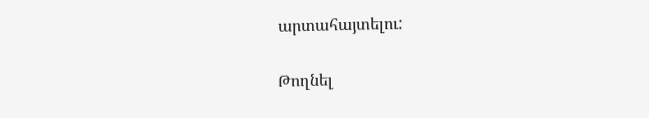արտահայտելու:

Թողնել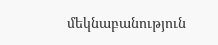մեկնաբանություն